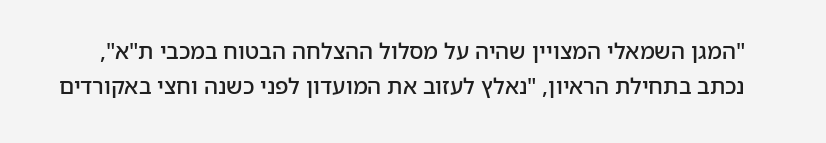"המגן השמאלי המצויין שהיה על מסלול ההצלחה הבטוח במכבי ת"א", נכתב בתחילת הראיון, "נאלץ לעזוב את המועדון לפני כשנה וחצי באקורדים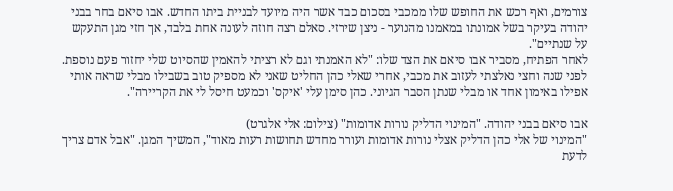צורמים, ואף רכש את החופש שלו ממכבי בסכום כבד אשר היה מיועד לבניית ביתו החדש. אבו סיאם בחר בבני יהודה בעיקר בשל אמונתו במאמנו מהנוער - ניצן שירזי. סאלם רצה חוזה לעונה אחת בלבד, אך חזי מגן התעקש על שנתיים".
לאחר הפתיח, מסביר אבו סיאם את הצד שלו: "לא האמנתי וגם לא רציתי להאמין שהסיוט שלי יחזור פעם נוספת. לפני שנה וחצי נאלצתי לעזוב את מכבי, אחרי שאלי כהן החליט שאני לא מספיק טוב בשבילו מבלי שראה אותי אפילו באימון אחד או מבלי שנתן הסבר הגיוני. כהן סימן עלי 'איקס' וכמעט חיסל לי את הקריירה".

אבו סיאם בבני יהודה. "המינוי הדליק נורות אדומות" (צילום: אלי אלגרט)
"המינוי של אלי כהן הדליק אצלי נורות אדומות ועורר מחדש תחושות רעות מאוד", המשיך המגן. "אבל אדם צריך לדעת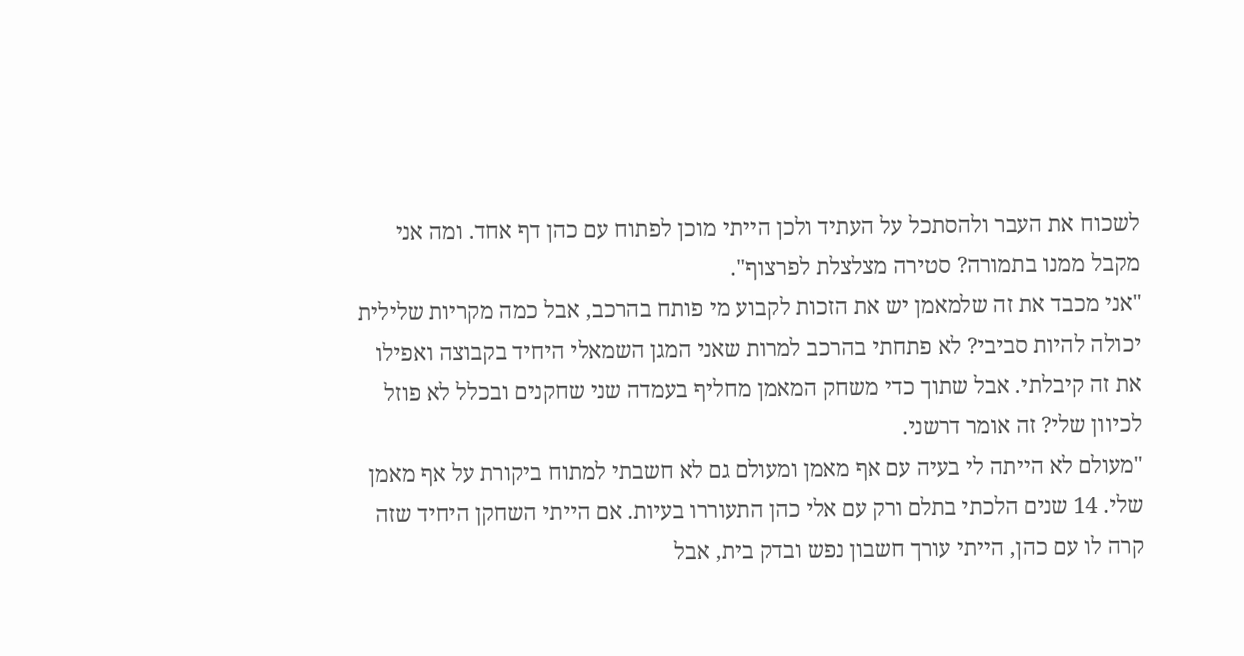לשכוח את העבר ולהסתכל על העתיד ולכן הייתי מוכן לפתוח עם כהן דף אחד. ומה אני מקבל ממנו בתמורה? סטירה מצלצלת לפרצוף".
"אני מכבד את זה שלמאמן יש את הזכות לקבוע מי פותח בהרכב, אבל כמה מקריות שלילית יכולה להיות סביבי? לא פתחתי בהרכב למרות שאני המגן השמאלי היחיד בקבוצה ואפילו את זה קיבלתי. אבל שתוך כדי משחק המאמן מחליף בעמדה שני שחקנים ובכלל לא פוזל לכיוון שלי? זה אומר דרשני.
"מעולם לא הייתה לי בעיה עם אף מאמן ומעולם גם לא חשבתי למתוח ביקורת על אף מאמן שלי. 14 שנים הלכתי בתלם ורק עם אלי כהן התעוררו בעיות. אם הייתי השחקן היחיד שזה קרה לו עם כהן, הייתי עורך חשבון נפש ובדק בית, אבל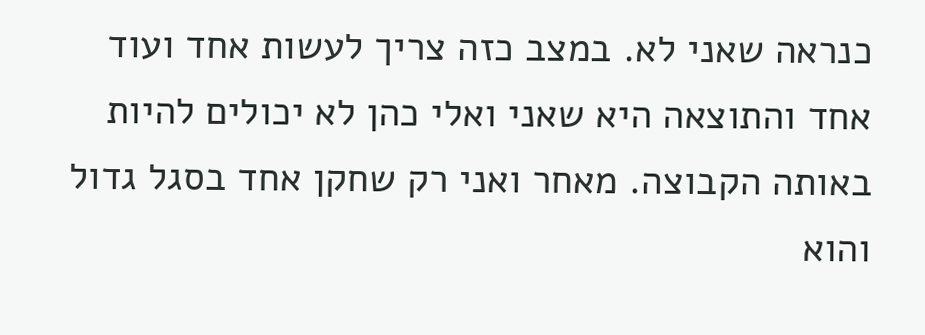כנראה שאני לא. במצב כזה צריך לעשות אחד ועוד אחד והתוצאה היא שאני ואלי כהן לא יכולים להיות באותה הקבוצה. מאחר ואני רק שחקן אחד בסגל גדול והוא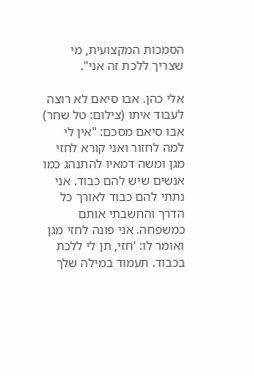הסמכות המקצועית, מי שצריך ללכת זה אני".

אלי כהן. אבו סיאם לא רוצה לעבוד איתו (צילום: טל שחר)
אבו סיאם מסכם: "אין לי למה לחזור ואני קורא לחזי מגן ומשה דמאיו להתנהג כמו אנשים שיש להם כבוד. אני נתתי להם כבוד לאורך כל הדרך והחשבתי אותם כמשפחה. אני פונה לחזי מגן ואומר לו: 'חזי, תן לי ללכת בכבוד. תעמוד במילה שלך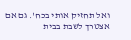ואל תחזיק אותי בכח'. גם אם אצטרך לשבת בבית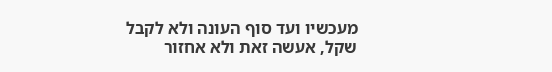מעכשיו ועד סוף העונה ולא לקבל שקל, אעשה זאת ולא אחזור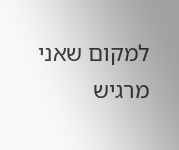למקום שאני מרגיש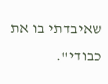שאיבדתי בו את כבודי".